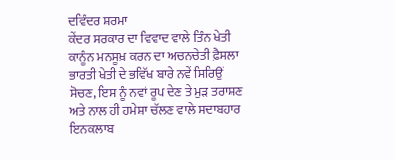ਦਵਿੰਦਰ ਸ਼ਰਮਾ
ਕੇਂਦਰ ਸਰਕਾਰ ਦਾ ਵਿਵਾਦ ਵਾਲੇ ਤਿੰਨ ਖੇਤੀ ਕਾਨੂੰਨ ਮਨਸੂਖ਼ ਕਰਨ ਦਾ ਅਚਨਚੇਤੀ ਫ਼ੈਸਲਾ ਭਾਰਤੀ ਖੇਤੀ ਦੇ ਭਵਿੱਖ ਬਾਰੇ ਨਵੇਂ ਸਿਰਿਉਂ ਸੋਚਣ, ਇਸ ਨੂੰ ਨਵਾਂ ਰੂਪ ਦੇਣ ਤੇ ਮੁੜ ਤਰਾਸ਼ਣ ਅਤੇ ਨਾਲ ਹੀ ਹਮੇਸ਼ਾ ਚੱਲਣ ਵਾਲੇ ਸਦਾਬਹਾਰ ਇਨਕਲਾਬ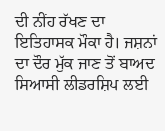ਦੀ ਨੀਂਹ ਰੱਖਣ ਦਾ ਇਤਿਹਾਸਕ ਮੌਕਾ ਹੈ। ਜਸ਼ਨਾਂ ਦਾ ਦੌਰ ਮੁੱਕ ਜਾਣ ਤੋਂ ਬਾਅਦ ਸਿਆਸੀ ਲੀਡਰਸ਼ਿਪ ਲਈ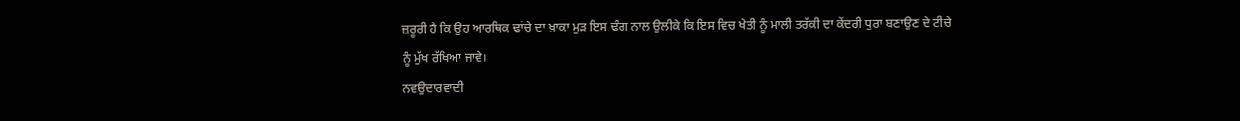ਜ਼ਰੂਰੀ ਹੈ ਕਿ ਉਹ ਆਰਥਿਕ ਢਾਂਚੇ ਦਾ ਖ਼ਾਕਾ ਮੁੜ ਇਸ ਢੰਗ ਨਾਲ ਉਲੀਕੇ ਕਿ ਇਸ ਵਿਚ ਖੇਤੀ ਨੂੰ ਮਾਲੀ ਤਰੱਕੀ ਦਾ ਕੇਂਦਰੀ ਧੁਰਾ ਬਣਾਉਣ ਦੇ ਟੀਚੇ ਨੂੰ ਮੁੱਖ ਰੱਖਿਆ ਜਾਵੇ।
ਨਵਉਦਾਰਵਾਦੀ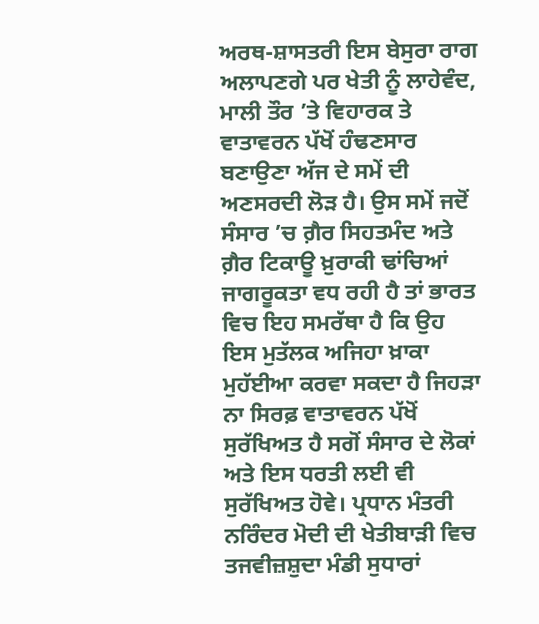ਅਰਥ-ਸ਼ਾਸਤਰੀ ਇਸ ਬੇਸੁਰਾ ਰਾਗ ਅਲਾਪਣਗੇ ਪਰ ਖੇਤੀ ਨੂੰ ਲਾਹੇਵੰਦ, ਮਾਲੀ ਤੌਰ ’ਤੇ ਵਿਹਾਰਕ ਤੇ ਵਾਤਾਵਰਨ ਪੱਖੋਂ ਹੰਢਣਸਾਰ ਬਣਾਉਣਾ ਅੱਜ ਦੇ ਸਮੇਂ ਦੀ ਅਣਸਰਦੀ ਲੋੜ ਹੈ। ਉਸ ਸਮੇਂ ਜਦੋਂ ਸੰਸਾਰ ’ਚ ਗ਼ੈਰ ਸਿਹਤਮੰਦ ਅਤੇ ਗ਼ੈਰ ਟਿਕਾਊ ਖ਼ੁਰਾਕੀ ਢਾਂਚਿਆਂ ਜਾਗਰੂਕਤਾ ਵਧ ਰਹੀ ਹੈ ਤਾਂ ਭਾਰਤ ਵਿਚ ਇਹ ਸਮਰੱਥਾ ਹੈ ਕਿ ਉਹ ਇਸ ਮੁਤੱਲਕ ਅਜਿਹਾ ਖ਼ਾਕਾ ਮੁਹੱਈਆ ਕਰਵਾ ਸਕਦਾ ਹੈ ਜਿਹੜਾ ਨਾ ਸਿਰਫ਼ ਵਾਤਾਵਰਨ ਪੱਖੋਂ ਸੁਰੱਖਿਅਤ ਹੈ ਸਗੋਂ ਸੰਸਾਰ ਦੇ ਲੋਕਾਂ ਅਤੇ ਇਸ ਧਰਤੀ ਲਈ ਵੀ ਸੁਰੱਖਿਅਤ ਹੋਵੇ। ਪ੍ਰਧਾਨ ਮੰਤਰੀ ਨਰਿੰਦਰ ਮੋਦੀ ਦੀ ਖੇਤੀਬਾੜੀ ਵਿਚ ਤਜਵੀਜ਼ਸ਼ੁਦਾ ਮੰਡੀ ਸੁਧਾਰਾਂ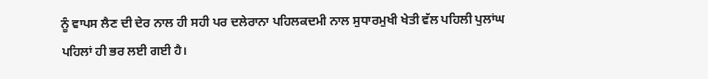ਨੂੰ ਵਾਪਸ ਲੈਣ ਦੀ ਦੇਰ ਨਾਲ ਹੀ ਸਹੀ ਪਰ ਦਲੇਰਾਨਾ ਪਹਿਲਕਦਮੀ ਨਾਲ ਸੁਧਾਰਮੁਖੀ ਖੇਤੀ ਵੱਲ ਪਹਿਲੀ ਪੁਲਾਂਘ ਪਹਿਲਾਂ ਹੀ ਭਰ ਲਈ ਗਈ ਹੈ।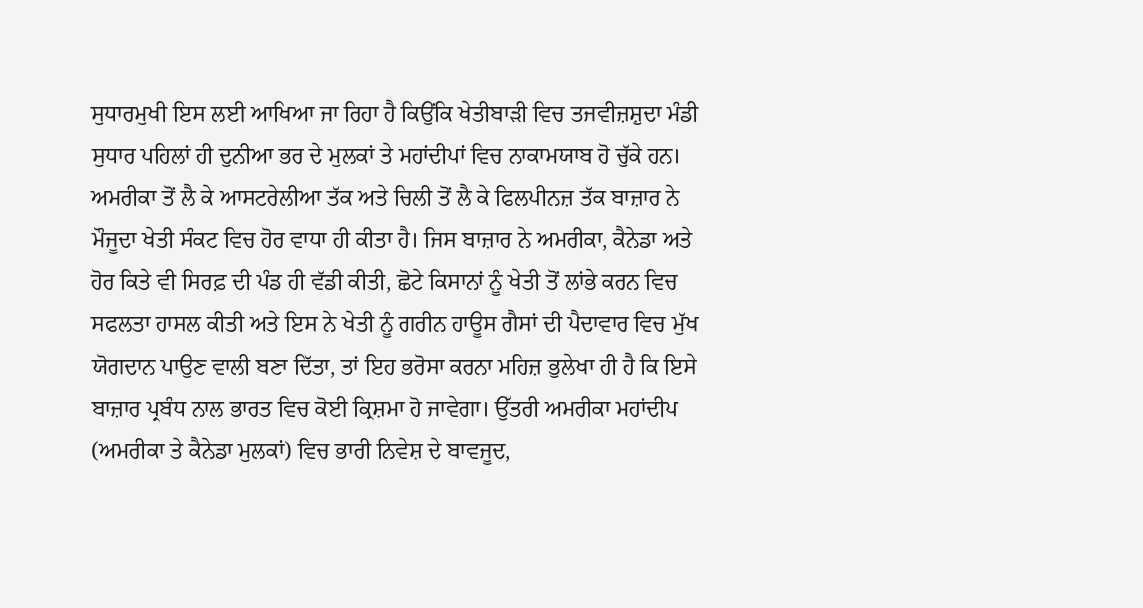ਸੁਧਾਰਮੁਖੀ ਇਸ ਲਈ ਆਖਿਆ ਜਾ ਰਿਹਾ ਹੈ ਕਿਉਂਕਿ ਖੇਤੀਬਾੜੀ ਵਿਚ ਤਜਵੀਜ਼ਸ਼ੁਦਾ ਮੰਡੀ ਸੁਧਾਰ ਪਹਿਲਾਂ ਹੀ ਦੁਨੀਆ ਭਰ ਦੇ ਮੁਲਕਾਂ ਤੇ ਮਹਾਂਦੀਪਾਂ ਵਿਚ ਨਾਕਾਮਯਾਬ ਹੋ ਚੁੱਕੇ ਹਨ। ਅਮਰੀਕਾ ਤੋਂ ਲੈ ਕੇ ਆਸਟਰੇਲੀਆ ਤੱਕ ਅਤੇ ਚਿਲੀ ਤੋਂ ਲੈ ਕੇ ਫਿਲਪੀਨਜ਼ ਤੱਕ ਬਾਜ਼ਾਰ ਨੇ ਮੌਜੂਦਾ ਖੇਤੀ ਸੰਕਟ ਵਿਚ ਹੋਰ ਵਾਧਾ ਹੀ ਕੀਤਾ ਹੈ। ਜਿਸ ਬਾਜ਼ਾਰ ਨੇ ਅਮਰੀਕਾ, ਕੈਨੇਡਾ ਅਤੇ ਹੋਰ ਕਿਤੇ ਵੀ ਸਿਰਫ਼ ਦੀ ਪੰਡ ਹੀ ਵੱਡੀ ਕੀਤੀ, ਛੋਟੇ ਕਿਸਾਨਾਂ ਨੂੰ ਖੇਤੀ ਤੋਂ ਲਾਂਭੇ ਕਰਨ ਵਿਚ ਸਫਲਤਾ ਹਾਸਲ ਕੀਤੀ ਅਤੇ ਇਸ ਨੇ ਖੇਤੀ ਨੂੰ ਗਰੀਨ ਹਾਊਸ ਗੈਸਾਂ ਦੀ ਪੈਦਾਵਾਰ ਵਿਚ ਮੁੱਖ ਯੋਗਦਾਨ ਪਾਉਣ ਵਾਲੀ ਬਣਾ ਦਿੱਤਾ, ਤਾਂ ਇਹ ਭਰੋਸਾ ਕਰਨਾ ਮਹਿਜ਼ ਭੁਲੇਖਾ ਹੀ ਹੈ ਕਿ ਇਸੇ ਬਾਜ਼ਾਰ ਪ੍ਰਬੰਧ ਨਾਲ ਭਾਰਤ ਵਿਚ ਕੋਈ ਕ੍ਰਿਸ਼ਮਾ ਹੋ ਜਾਵੇਗਾ। ਉੱਤਰੀ ਅਮਰੀਕਾ ਮਹਾਂਦੀਪ (ਅਮਰੀਕਾ ਤੇ ਕੈਨੇਡਾ ਮੁਲਕਾਂ) ਵਿਚ ਭਾਰੀ ਨਿਵੇਸ਼ ਦੇ ਬਾਵਜੂਦ,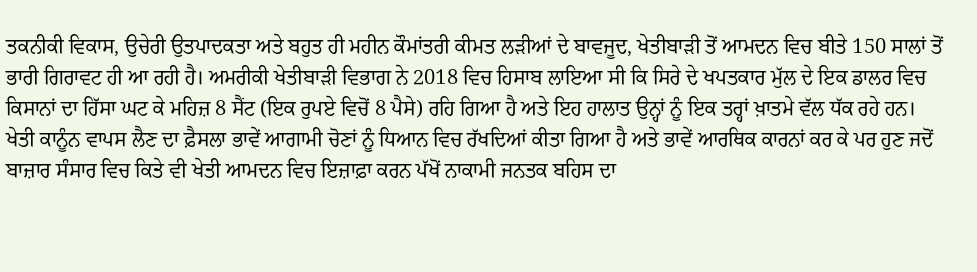ਤਕਨੀਕੀ ਵਿਕਾਸ, ਉਚੇਰੀ ਉਤਪਾਦਕਤਾ ਅਤੇ ਬਹੁਤ ਹੀ ਮਹੀਨ ਕੌਮਾਂਤਰੀ ਕੀਮਤ ਲੜੀਆਂ ਦੇ ਬਾਵਜੂਦ, ਖੇਤੀਬਾੜੀ ਤੋਂ ਆਮਦਨ ਵਿਚ ਬੀਤੇ 150 ਸਾਲਾਂ ਤੋਂ ਭਾਰੀ ਗਿਰਾਵਟ ਹੀ ਆ ਰਹੀ ਹੈ। ਅਮਰੀਕੀ ਖੇਤੀਬਾੜੀ ਵਿਭਾਗ ਨੇ 2018 ਵਿਚ ਹਿਸਾਬ ਲਾਇਆ ਸੀ ਕਿ ਸਿਰੇ ਦੇ ਖਪਤਕਾਰ ਮੁੱਲ ਦੇ ਇਕ ਡਾਲਰ ਵਿਚ ਕਿਸਾਨਾਂ ਦਾ ਹਿੱਸਾ ਘਟ ਕੇ ਮਹਿਜ਼ 8 ਸੈਂਟ (ਇਕ ਰੁਪਏ ਵਿਚੋਂ 8 ਪੈਸੇ) ਰਹਿ ਗਿਆ ਹੈ ਅਤੇ ਇਹ ਹਾਲਾਤ ਉਨ੍ਹਾਂ ਨੂੰ ਇਕ ਤਰ੍ਹਾਂ ਖ਼ਾਤਮੇ ਵੱਲ ਧੱਕ ਰਹੇ ਹਨ।
ਖੇਤੀ ਕਾਨੂੰਨ ਵਾਪਸ ਲੈਣ ਦਾ ਫ਼ੈਸਲਾ ਭਾਵੇਂ ਆਗਾਮੀ ਚੋਣਾਂ ਨੂੰ ਧਿਆਨ ਵਿਚ ਰੱਖਦਿਆਂ ਕੀਤਾ ਗਿਆ ਹੈ ਅਤੇ ਭਾਵੇਂ ਆਰਥਿਕ ਕਾਰਨਾਂ ਕਰ ਕੇ ਪਰ ਹੁਣ ਜਦੋਂ ਬਾਜ਼ਾਰ ਸੰਸਾਰ ਵਿਚ ਕਿਤੇ ਵੀ ਖੇਤੀ ਆਮਦਨ ਵਿਚ ਇਜ਼ਾਫ਼ਾ ਕਰਨ ਪੱਖੋਂ ਨਾਕਾਮੀ ਜਨਤਕ ਬਹਿਸ ਦਾ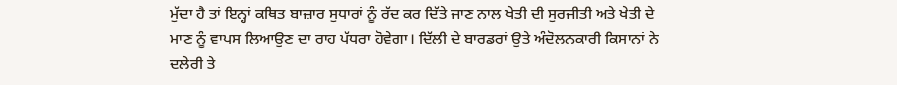ਮੁੱਦਾ ਹੈ ਤਾਂ ਇਨ੍ਹਾਂ ਕਥਿਤ ਬਾਜ਼ਾਰ ਸੁਧਾਰਾਂ ਨੂੰ ਰੱਦ ਕਰ ਦਿੱਤੇ ਜਾਣ ਨਾਲ ਖੇਤੀ ਦੀ ਸੁਰਜੀਤੀ ਅਤੇ ਖੇਤੀ ਦੇ ਮਾਣ ਨੂੰ ਵਾਪਸ ਲਿਆਉਣ ਦਾ ਰਾਹ ਪੱਧਰਾ ਹੋਵੇਗਾ। ਦਿੱਲੀ ਦੇ ਬਾਰਡਰਾਂ ਉਤੇ ਅੰਦੋਲਨਕਾਰੀ ਕਿਸਾਨਾਂ ਨੇ ਦਲੇਰੀ ਤੇ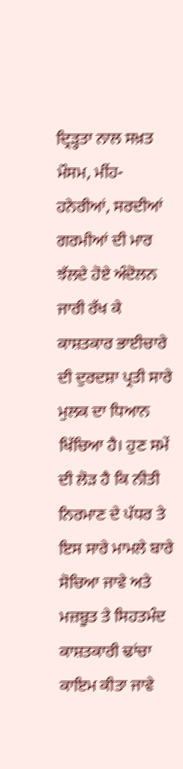ਦ੍ਰਿੜ੍ਹਤਾ ਨਾਲ ਸਖ਼ਤ ਮੌਸਮ, ਮੀਂਹ-ਹਨੇਰੀਆਂ, ਸਰਦੀਆਂ ਗਰਮੀਆਂ ਦੀ ਮਾਰ ਝੱਲਦੇ ਹੋਏ ਅੰਦੋਲਨ ਜਾਰੀ ਰੱਖ ਕੇ ਕਾਸ਼ਤਕਾਰ ਭਾਈਚਾਰੇ ਦੀ ਦੁਰਦਸ਼ਾ ਪ੍ਰਤੀ ਸਾਰੇ ਮੁਲਕ ਦਾ ਧਿਆਨ ਖਿੱਚਿਆ ਹੈ। ਹੁਣ ਸਮੇਂ ਦੀ ਲੋੜ ਹੈ ਕਿ ਨੀਤੀ ਨਿਰਮਾਣ ਦੇ ਪੱਧਰ ਤੇ ਇਸ ਸਾਰੇ ਮਾਮਲੇ ਬਾਰੇ ਸੋਚਿਆ ਜਾਵੇ ਅਤੇ ਮਜ਼ਬੂਤ ਤੇ ਸਿਹਤਮੰਦ ਕਾਸ਼ਤਕਾਰੀ ਢਾਂਚਾ ਕਾਇਮ ਕੀਤਾ ਜਾਵੇ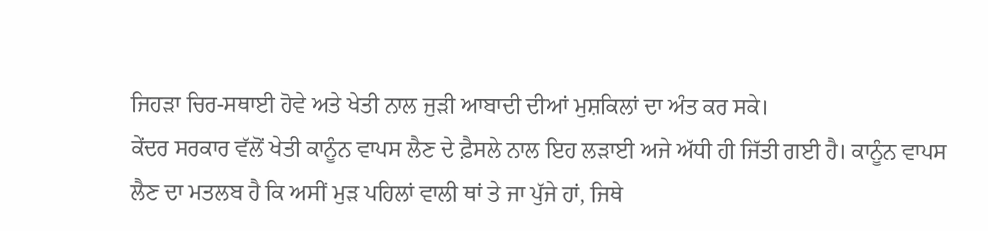ਜਿਹੜਾ ਚਿਰ-ਸਥਾਈ ਹੋਵੇ ਅਤੇ ਖੇਤੀ ਨਾਲ ਜੁੜੀ ਆਬਾਦੀ ਦੀਆਂ ਮੁਸ਼ਕਿਲਾਂ ਦਾ ਅੰਤ ਕਰ ਸਕੇ।
ਕੇਂਦਰ ਸਰਕਾਰ ਵੱਲੋਂ ਖੇਤੀ ਕਾਨੂੰਨ ਵਾਪਸ ਲੈਣ ਦੇ ਫ਼ੈਸਲੇ ਨਾਲ ਇਹ ਲੜਾਈ ਅਜੇ ਅੱਧੀ ਹੀ ਜਿੱਤੀ ਗਈ ਹੈ। ਕਾਨੂੰਨ ਵਾਪਸ ਲੈਣ ਦਾ ਮਤਲਬ ਹੈ ਕਿ ਅਸੀਂ ਮੁੜ ਪਹਿਲਾਂ ਵਾਲੀ ਥਾਂ ਤੇ ਜਾ ਪੁੱਜੇ ਹਾਂ, ਜਿਥੇ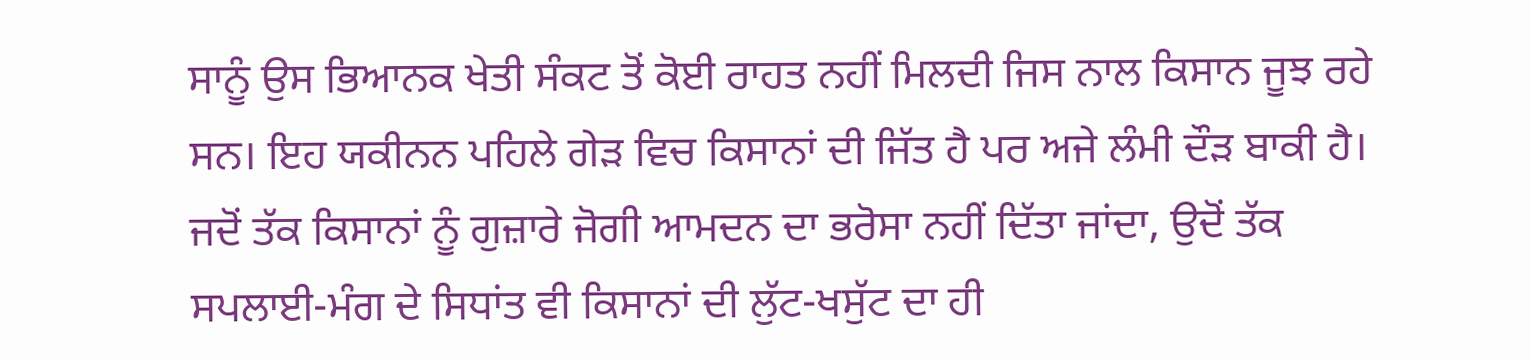ਸਾਨੂੰ ਉਸ ਭਿਆਨਕ ਖੇਤੀ ਸੰਕਟ ਤੋਂ ਕੋਈ ਰਾਹਤ ਨਹੀਂ ਮਿਲਦੀ ਜਿਸ ਨਾਲ ਕਿਸਾਨ ਜੂਝ ਰਹੇ ਸਨ। ਇਹ ਯਕੀਨਨ ਪਹਿਲੇ ਗੇੜ ਵਿਚ ਕਿਸਾਨਾਂ ਦੀ ਜਿੱਤ ਹੈ ਪਰ ਅਜੇ ਲੰਮੀ ਦੌੜ ਬਾਕੀ ਹੈ। ਜਦੋਂ ਤੱਕ ਕਿਸਾਨਾਂ ਨੂੰ ਗੁਜ਼ਾਰੇ ਜੋਗੀ ਆਮਦਨ ਦਾ ਭਰੋਸਾ ਨਹੀਂ ਦਿੱਤਾ ਜਾਂਦਾ, ਉਦੋਂ ਤੱਕ ਸਪਲਾਈ-ਮੰਗ ਦੇ ਸਿਧਾਂਤ ਵੀ ਕਿਸਾਨਾਂ ਦੀ ਲੁੱਟ-ਖਸੁੱਟ ਦਾ ਹੀ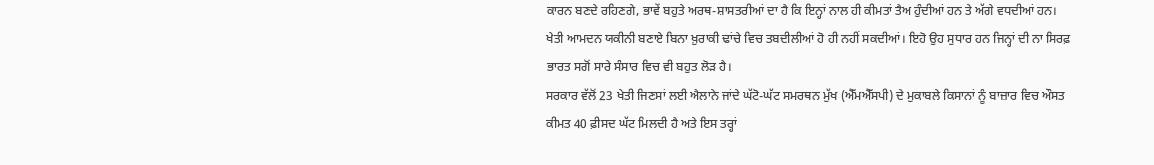ਕਾਰਨ ਬਣਦੇ ਰਹਿਣਗੇ, ਭਾਵੇਂ ਬਹੁਤੇ ਅਰਥ-ਸ਼ਾਸਤਰੀਆਂ ਦਾ ਹੈ ਕਿ ਇਨ੍ਹਾਂ ਨਾਲ ਹੀ ਕੀਮਤਾਂ ਤੈਅ ਹੁੰਦੀਆਂ ਹਨ ਤੇ ਅੱਗੇ ਵਧਦੀਆਂ ਹਨ। ਖੇਤੀ ਆਮਦਨ ਯਕੀਨੀ ਬਣਾਏ ਬਿਨਾ ਖ਼ੁਰਾਕੀ ਢਾਂਚੇ ਵਿਚ ਤਬਦੀਲੀਆਂ ਹੋ ਹੀ ਨਹੀਂ ਸਕਦੀਆਂ। ਇਹੋ ਉਹ ਸੁਧਾਰ ਹਨ ਜਿਨ੍ਹਾਂ ਦੀ ਨਾ ਸਿਰਫ਼ ਭਾਰਤ ਸਗੋਂ ਸਾਰੇ ਸੰਸਾਰ ਵਿਚ ਵੀ ਬਹੁਤ ਲੋੜ ਹੈ।
ਸਰਕਾਰ ਵੱਲੋਂ 23 ਖੇਤੀ ਜਿਣਸਾਂ ਲਈ ਐਲਾਨੇ ਜਾਂਦੇ ਘੱਟੋ-ਘੱਟ ਸਮਰਥਨ ਮੁੱਖ (ਐੱਮਐੱਸਪੀ) ਦੇ ਮੁਕਾਬਲੇ ਕਿਸਾਨਾਂ ਨੂੰ ਬਾਜ਼ਾਰ ਵਿਚ ਔਸਤ ਕੀਮਤ 40 ਫ਼ੀਸਦ ਘੱਟ ਮਿਲਦੀ ਹੈ ਅਤੇ ਇਸ ਤਰ੍ਹਾਂ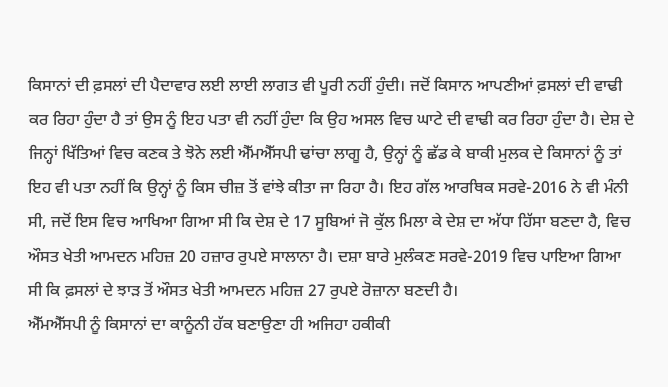ਕਿਸਾਨਾਂ ਦੀ ਫ਼ਸਲਾਂ ਦੀ ਪੈਦਾਵਾਰ ਲਈ ਲਾਈ ਲਾਗਤ ਵੀ ਪੂਰੀ ਨਹੀਂ ਹੁੰਦੀ। ਜਦੋਂ ਕਿਸਾਨ ਆਪਣੀਆਂ ਫ਼ਸਲਾਂ ਦੀ ਵਾਢੀ ਕਰ ਰਿਹਾ ਹੁੰਦਾ ਹੈ ਤਾਂ ਉਸ ਨੂੰ ਇਹ ਪਤਾ ਵੀ ਨਹੀਂ ਹੁੰਦਾ ਕਿ ਉਹ ਅਸਲ ਵਿਚ ਘਾਟੇ ਦੀ ਵਾਢੀ ਕਰ ਰਿਹਾ ਹੁੰਦਾ ਹੈ। ਦੇਸ਼ ਦੇ ਜਿਨ੍ਹਾਂ ਖਿੱਤਿਆਂ ਵਿਚ ਕਣਕ ਤੇ ਝੋਨੇ ਲਈ ਐੱਮਐੱਸਪੀ ਢਾਂਚਾ ਲਾਗੂ ਹੈ, ਉਨ੍ਹਾਂ ਨੂੰ ਛੱਡ ਕੇ ਬਾਕੀ ਮੁਲਕ ਦੇ ਕਿਸਾਨਾਂ ਨੂੰ ਤਾਂ ਇਹ ਵੀ ਪਤਾ ਨਹੀਂ ਕਿ ਉਨ੍ਹਾਂ ਨੂੰ ਕਿਸ ਚੀਜ਼ ਤੋਂ ਵਾਂਝੇ ਕੀਤਾ ਜਾ ਰਿਹਾ ਹੈ। ਇਹ ਗੱਲ ਆਰਥਿਕ ਸਰਵੇ-2016 ਨੇ ਵੀ ਮੰਨੀ ਸੀ, ਜਦੋਂ ਇਸ ਵਿਚ ਆਖਿਆ ਗਿਆ ਸੀ ਕਿ ਦੇਸ਼ ਦੇ 17 ਸੂਬਿਆਂ ਜੋ ਕੁੱਲ ਮਿਲਾ ਕੇ ਦੇਸ਼ ਦਾ ਅੱਧਾ ਹਿੱਸਾ ਬਣਦਾ ਹੈ, ਵਿਚ ਔਸਤ ਖੇਤੀ ਆਮਦਨ ਮਹਿਜ਼ 20 ਹਜ਼ਾਰ ਰੁਪਏ ਸਾਲਾਨਾ ਹੈ। ਦਸ਼ਾ ਬਾਰੇ ਮੁਲੰਕਣ ਸਰਵੇ-2019 ਵਿਚ ਪਾਇਆ ਗਿਆ ਸੀ ਕਿ ਫ਼ਸਲਾਂ ਦੇ ਝਾੜ ਤੋਂ ਔਸਤ ਖੇਤੀ ਆਮਦਨ ਮਹਿਜ਼ 27 ਰੁਪਏ ਰੋਜ਼ਾਨਾ ਬਣਦੀ ਹੈ।
ਐੱਮਐੱਸਪੀ ਨੂੰ ਕਿਸਾਨਾਂ ਦਾ ਕਾਨੂੰਨੀ ਹੱਕ ਬਣਾਉਣਾ ਹੀ ਅਜਿਹਾ ਹਕੀਕੀ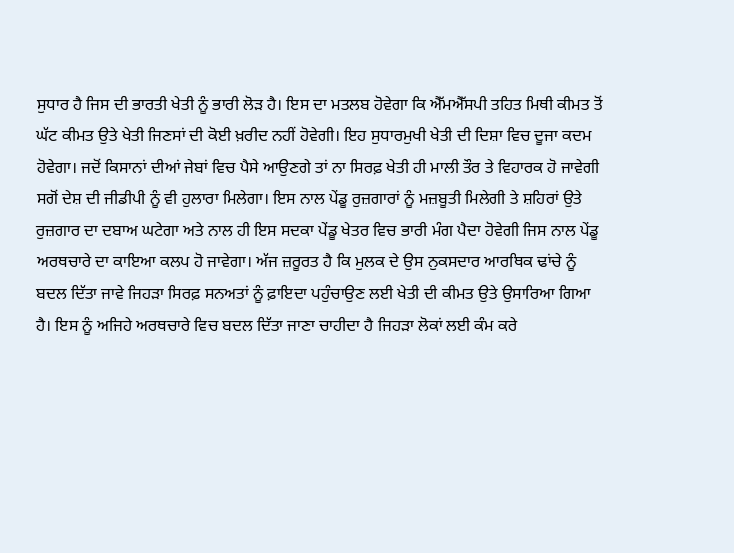ਸੁਧਾਰ ਹੈ ਜਿਸ ਦੀ ਭਾਰਤੀ ਖੇਤੀ ਨੂੰ ਭਾਰੀ ਲੋੜ ਹੈ। ਇਸ ਦਾ ਮਤਲਬ ਹੋਵੇਗਾ ਕਿ ਐੱਮਐੱਸਪੀ ਤਹਿਤ ਮਿਥੀ ਕੀਮਤ ਤੋਂ ਘੱਟ ਕੀਮਤ ਉਤੇ ਖੇਤੀ ਜਿਣਸਾਂ ਦੀ ਕੋਈ ਖ਼ਰੀਦ ਨਹੀਂ ਹੋਵੇਗੀ। ਇਹ ਸੁਧਾਰਮੁਖੀ ਖੇਤੀ ਦੀ ਦਿਸ਼ਾ ਵਿਚ ਦੂਜਾ ਕਦਮ ਹੋਵੇਗਾ। ਜਦੋਂ ਕਿਸਾਨਾਂ ਦੀਆਂ ਜੇਬਾਂ ਵਿਚ ਪੈਸੇ ਆਉਣਗੇ ਤਾਂ ਨਾ ਸਿਰਫ਼ ਖੇਤੀ ਹੀ ਮਾਲੀ ਤੌਰ ਤੇ ਵਿਹਾਰਕ ਹੋ ਜਾਵੇਗੀ ਸਗੋਂ ਦੇਸ਼ ਦੀ ਜੀਡੀਪੀ ਨੂੰ ਵੀ ਹੁਲਾਰਾ ਮਿਲੇਗਾ। ਇਸ ਨਾਲ ਪੇਂਡੂ ਰੁਜ਼ਗਾਰਾਂ ਨੂੰ ਮਜ਼ਬੂਤੀ ਮਿਲੇਗੀ ਤੇ ਸ਼ਹਿਰਾਂ ਉਤੇ ਰੁਜ਼ਗਾਰ ਦਾ ਦਬਾਅ ਘਟੇਗਾ ਅਤੇ ਨਾਲ ਹੀ ਇਸ ਸਦਕਾ ਪੇਂਡੂ ਖੇਤਰ ਵਿਚ ਭਾਰੀ ਮੰਗ ਪੈਦਾ ਹੋਵੇਗੀ ਜਿਸ ਨਾਲ ਪੇਂਡੂ ਅਰਥਚਾਰੇ ਦਾ ਕਾਇਆ ਕਲਪ ਹੋ ਜਾਵੇਗਾ। ਅੱਜ ਜ਼ਰੂਰਤ ਹੈ ਕਿ ਮੁਲਕ ਦੇ ਉਸ ਨੁਕਸਦਾਰ ਆਰਥਿਕ ਢਾਂਚੇ ਨੂੰ ਬਦਲ ਦਿੱਤਾ ਜਾਵੇ ਜਿਹੜਾ ਸਿਰਫ਼ ਸਨਅਤਾਂ ਨੂੰ ਫ਼ਾਇਦਾ ਪਹੁੰਚਾਉਣ ਲਈ ਖੇਤੀ ਦੀ ਕੀਮਤ ਉਤੇ ਉਸਾਰਿਆ ਗਿਆ ਹੈ। ਇਸ ਨੂੰ ਅਜਿਹੇ ਅਰਥਚਾਰੇ ਵਿਚ ਬਦਲ ਦਿੱਤਾ ਜਾਣਾ ਚਾਹੀਦਾ ਹੈ ਜਿਹੜਾ ਲੋਕਾਂ ਲਈ ਕੰਮ ਕਰੇ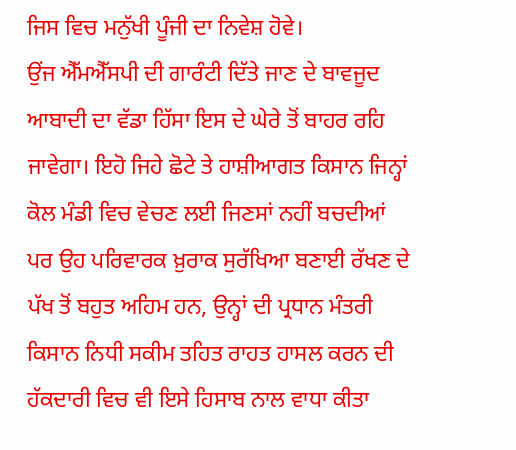ਜਿਸ ਵਿਚ ਮਨੁੱਖੀ ਪੂੰਜੀ ਦਾ ਨਿਵੇਸ਼ ਹੋਵੇ।
ਉਂਜ ਐੱਮਐੱਸਪੀ ਦੀ ਗਾਰੰਟੀ ਦਿੱਤੇ ਜਾਣ ਦੇ ਬਾਵਜੂਦ ਆਬਾਦੀ ਦਾ ਵੱਡਾ ਹਿੱਸਾ ਇਸ ਦੇ ਘੇਰੇ ਤੋਂ ਬਾਹਰ ਰਹਿ ਜਾਵੇਗਾ। ਇਹੋ ਜਿਹੇ ਛੋਟੇ ਤੇ ਹਾਸ਼ੀਆਗਤ ਕਿਸਾਨ ਜਿਨ੍ਹਾਂ ਕੋਲ ਮੰਡੀ ਵਿਚ ਵੇਚਣ ਲਈ ਜਿਣਸਾਂ ਨਹੀਂ ਬਚਦੀਆਂ ਪਰ ਉਹ ਪਰਿਵਾਰਕ ਖ਼ੁਰਾਕ ਸੁਰੱਖਿਆ ਬਣਾਈ ਰੱਖਣ ਦੇ ਪੱਖ ਤੋਂ ਬਹੁਤ ਅਹਿਮ ਹਨ, ਉਨ੍ਹਾਂ ਦੀ ਪ੍ਰਧਾਨ ਮੰਤਰੀ ਕਿਸਾਨ ਨਿਧੀ ਸਕੀਮ ਤਹਿਤ ਰਾਹਤ ਹਾਸਲ ਕਰਨ ਦੀ ਹੱਕਦਾਰੀ ਵਿਚ ਵੀ ਇਸੇ ਹਿਸਾਬ ਨਾਲ ਵਾਧਾ ਕੀਤਾ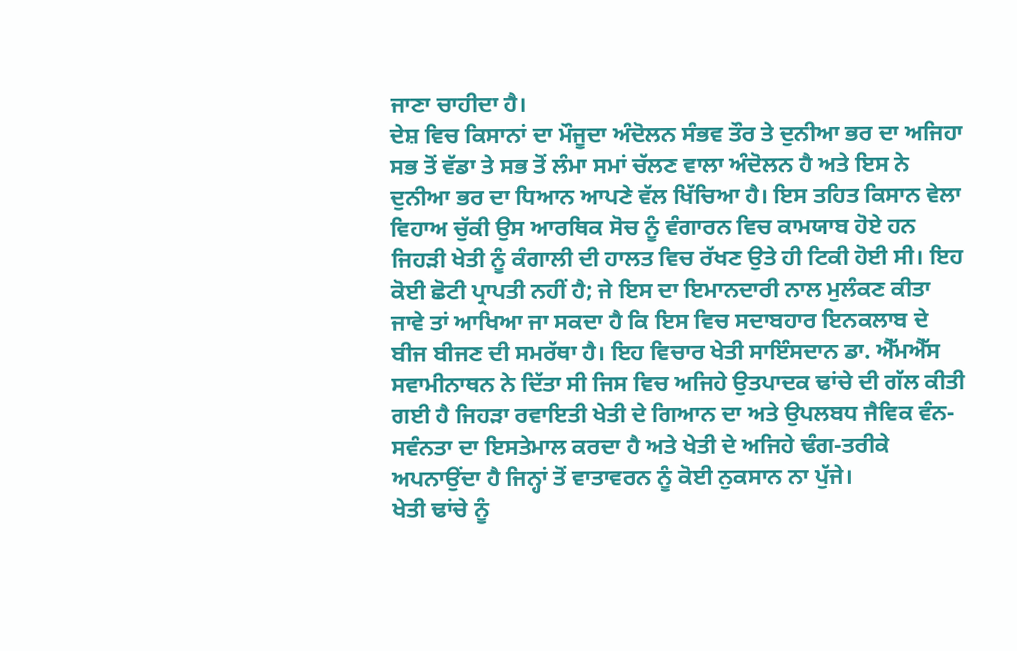ਜਾਣਾ ਚਾਹੀਦਾ ਹੈ।
ਦੇਸ਼ ਵਿਚ ਕਿਸਾਨਾਂ ਦਾ ਮੌਜੂਦਾ ਅੰਦੋਲਨ ਸੰਭਵ ਤੌਰ ਤੇ ਦੁਨੀਆ ਭਰ ਦਾ ਅਜਿਹਾ ਸਭ ਤੋਂ ਵੱਡਾ ਤੇ ਸਭ ਤੋਂ ਲੰਮਾ ਸਮਾਂ ਚੱਲਣ ਵਾਲਾ ਅੰਦੋਲਨ ਹੈ ਅਤੇ ਇਸ ਨੇ ਦੁਨੀਆ ਭਰ ਦਾ ਧਿਆਨ ਆਪਣੇ ਵੱਲ ਖਿੱਚਿਆ ਹੈ। ਇਸ ਤਹਿਤ ਕਿਸਾਨ ਵੇਲਾ ਵਿਹਾਅ ਚੁੱਕੀ ਉਸ ਆਰਥਿਕ ਸੋਚ ਨੂੰ ਵੰਗਾਰਨ ਵਿਚ ਕਾਮਯਾਬ ਹੋਏ ਹਨ ਜਿਹੜੀ ਖੇਤੀ ਨੂੰ ਕੰਗਾਲੀ ਦੀ ਹਾਲਤ ਵਿਚ ਰੱਖਣ ਉਤੇ ਹੀ ਟਿਕੀ ਹੋਈ ਸੀ। ਇਹ ਕੋਈ ਛੋਟੀ ਪ੍ਰਾਪਤੀ ਨਹੀਂ ਹੈ; ਜੇ ਇਸ ਦਾ ਇਮਾਨਦਾਰੀ ਨਾਲ ਮੁਲੰਕਣ ਕੀਤਾ ਜਾਵੇ ਤਾਂ ਆਖਿਆ ਜਾ ਸਕਦਾ ਹੈ ਕਿ ਇਸ ਵਿਚ ਸਦਾਬਹਾਰ ਇਨਕਲਾਬ ਦੇ ਬੀਜ ਬੀਜਣ ਦੀ ਸਮਰੱਥਾ ਹੈ। ਇਹ ਵਿਚਾਰ ਖੇਤੀ ਸਾਇੰਸਦਾਨ ਡਾ. ਐੱਮਐੱਸ ਸਵਾਮੀਨਾਥਨ ਨੇ ਦਿੱਤਾ ਸੀ ਜਿਸ ਵਿਚ ਅਜਿਹੇ ਉਤਪਾਦਕ ਢਾਂਚੇ ਦੀ ਗੱਲ ਕੀਤੀ ਗਈ ਹੈ ਜਿਹੜਾ ਰਵਾਇਤੀ ਖੇਤੀ ਦੇ ਗਿਆਨ ਦਾ ਅਤੇ ਉਪਲਬਧ ਜੈਵਿਕ ਵੰਨ-ਸਵੰਨਤਾ ਦਾ ਇਸਤੇਮਾਲ ਕਰਦਾ ਹੈ ਅਤੇ ਖੇਤੀ ਦੇ ਅਜਿਹੇ ਢੰਗ-ਤਰੀਕੇ ਅਪਨਾਉਂਦਾ ਹੈ ਜਿਨ੍ਹਾਂ ਤੋਂ ਵਾਤਾਵਰਨ ਨੂੰ ਕੋਈ ਨੁਕਸਾਨ ਨਾ ਪੁੱਜੇ।
ਖੇਤੀ ਢਾਂਚੇ ਨੂੰ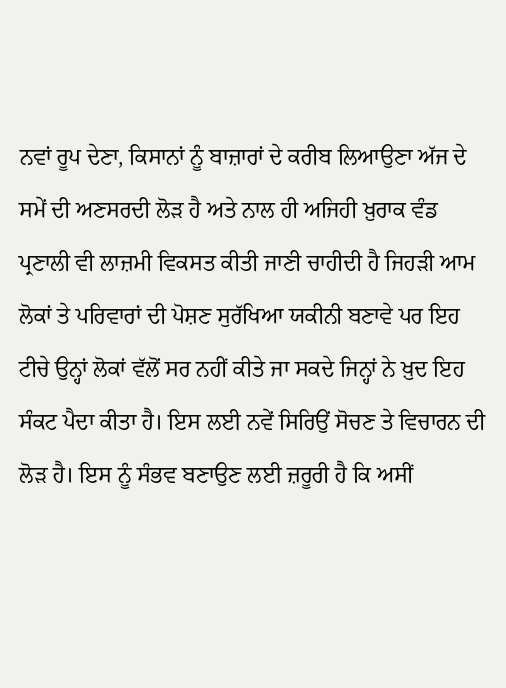ਨਵਾਂ ਰੂਪ ਦੇਣਾ, ਕਿਸਾਨਾਂ ਨੂੰ ਬਾਜ਼ਾਰਾਂ ਦੇ ਕਰੀਬ ਲਿਆਉਣਾ ਅੱਜ ਦੇ ਸਮੇਂ ਦੀ ਅਣਸਰਦੀ ਲੋੜ ਹੈ ਅਤੇ ਨਾਲ ਹੀ ਅਜਿਹੀ ਖ਼ੁਰਾਕ ਵੰਡ ਪ੍ਰਣਾਲੀ ਵੀ ਲਾਜ਼ਮੀ ਵਿਕਸਤ ਕੀਤੀ ਜਾਣੀ ਚਾਹੀਦੀ ਹੈ ਜਿਹੜੀ ਆਮ ਲੋਕਾਂ ਤੇ ਪਰਿਵਾਰਾਂ ਦੀ ਪੋਸ਼ਣ ਸੁਰੱਖਿਆ ਯਕੀਨੀ ਬਣਾਵੇ ਪਰ ਇਹ ਟੀਚੇ ਉਨ੍ਹਾਂ ਲੋਕਾਂ ਵੱਲੋਂ ਸਰ ਨਹੀਂ ਕੀਤੇ ਜਾ ਸਕਦੇ ਜਿਨ੍ਹਾਂ ਨੇ ਖ਼ੁਦ ਇਹ ਸੰਕਟ ਪੈਦਾ ਕੀਤਾ ਹੈ। ਇਸ ਲਈ ਨਵੇਂ ਸਿਰਿਉਂ ਸੋਚਣ ਤੇ ਵਿਚਾਰਨ ਦੀ ਲੋੜ ਹੈ। ਇਸ ਨੂੰ ਸੰਭਵ ਬਣਾਉਣ ਲਈ ਜ਼ਰੂਰੀ ਹੈ ਕਿ ਅਸੀਂ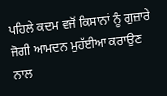ਪਹਿਲੇ ਕਦਮ ਵਜੋਂ ਕਿਸਾਨਾਂ ਨੂੰ ਗੁਜ਼ਾਰੇ ਜੋਗੀ ਆਮਦਨ ਮੁਹੱਈਆ ਕਰਾਉਣ ਨਾਲ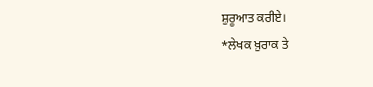ਸ਼ੁਰੂਆਤ ਕਰੀਏ।
*ਲੇਖਕ ਖ਼ੁਰਾਕ ਤੇ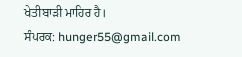ਖੇਤੀਬਾੜੀ ਮਾਹਿਰ ਹੈ।
ਸੰਪਰਕ: hunger55@gmail.com